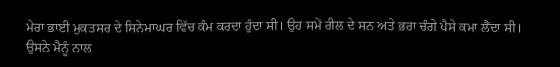ਮੇਰਾ ਭਾਈ ਮੁਕਤਸਰ ਦੇ ਸਿਨੇਮਾਘਰ ਵਿੱਚ ਕੰਮ ਕਰਦਾ ਹੁੰਦਾ ਸੀ। ਉਹ ਸਮੇਂ ਰੀਲ ਦੇ ਸਨ ਅਤੇ ਭਰਾ ਚੰਗੇ ਪੈਸੇ ਕਮਾ ਲੈਂਦਾ ਸੀ। ਉਸਨੇ ਮੈਨੂੰ ਨਾਲ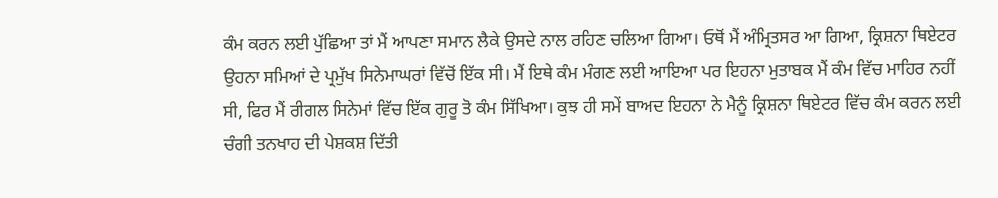ਕੰਮ ਕਰਨ ਲਈ ਪੁੱਛਿਆ ਤਾਂ ਮੈਂ ਆਪਣਾ ਸਮਾਨ ਲੈਕੇ ਉਸਦੇ ਨਾਲ ਰਹਿਣ ਚਲਿਆ ਗਿਆ। ਓਥੋਂ ਮੈਂ ਅੰਮ੍ਰਿਤਸਰ ਆ ਗਿਆ, ਕ੍ਰਿਸ਼ਨਾ ਥਿਏਟਰ ਉਹਨਾ ਸਮਿਆਂ ਦੇ ਪ੍ਰਮੁੱਖ ਸਿਨੇਮਾਘਰਾਂ ਵਿੱਚੋਂ ਇੱਕ ਸੀ। ਮੈਂ ਇਥੇ ਕੰਮ ਮੰਗਣ ਲਈ ਆਇਆ ਪਰ ਇਹਨਾ ਮੁਤਾਬਕ ਮੈਂ ਕੰਮ ਵਿੱਚ ਮਾਹਿਰ ਨਹੀਂ ਸੀ, ਫਿਰ ਮੈਂ ਰੀਗਲ ਸਿਨੇਮਾਂ ਵਿੱਚ ਇੱਕ ਗੁਰੂ ਤੋ ਕੰਮ ਸਿੱਖਿਆ। ਕੁਝ ਹੀ ਸਮੇਂ ਬਾਅਦ ਇਹਨਾ ਨੇ ਮੈਨੂੰ ਕ੍ਰਿਸ਼ਨਾ ਥਿਏਟਰ ਵਿੱਚ ਕੰਮ ਕਰਨ ਲਈ ਚੰਗੀ ਤਨਖਾਹ ਦੀ ਪੇਸ਼ਕਸ਼ ਦਿੱਤੀ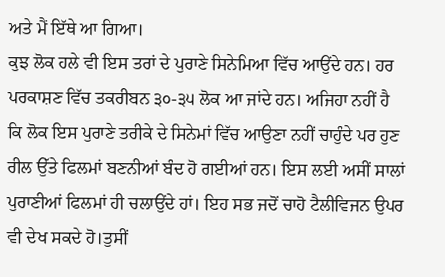ਅਤੇ ਮੈਂ ਇੱਥੇ ਆ ਗਿਆ।
ਕੁਝ ਲੋਕ ਹਲੇ ਵੀ ਇਸ ਤਰਾਂ ਦੇ ਪੁਰਾਣੇ ਸਿਨੇਮਿਆ ਵਿੱਚ ਆਉਂਦੇ ਹਨ। ਹਰ ਪਰਕਾਸ਼ਣ ਵਿੱਚ ਤਕਰੀਬਨ ੩੦-੩੫ ਲੋਕ ਆ ਜਾਂਦੇ ਹਨ। ਅਜਿਹਾ ਨਹੀਂ ਹੈ ਕਿ ਲੋਕ ਇਸ ਪੁਰਾਣੇ ਤਰੀਕੇ ਦੇ ਸਿਨੇਮਾਂ ਵਿੱਚ ਆਉਣਾ ਨਹੀਂ ਚਾਹੁੰਦੇ ਪਰ ਹੁਣ ਰੀਲ ਉੱਤੇ ਫਿਲਮਾਂ ਬਣਨੀਆਂ ਬੰਦ ਹੋ ਗਈਆਂ ਹਨ। ਇਸ ਲਈ ਅਸੀਂ ਸਾਲਾਂ ਪੁਰਾਣੀਆਂ ਫਿਲਮਾਂ ਹੀ ਚਲਾਉਂਦੇ ਹਾਂ। ਇਹ ਸਭ ਜਦੋਂ ਚਾਹੋ ਟੈਲੀਵਿਜਨ ਉਪਰ ਵੀ ਦੇਖ ਸਕਦੇ ਹੋ।ਤੁਸੀਂ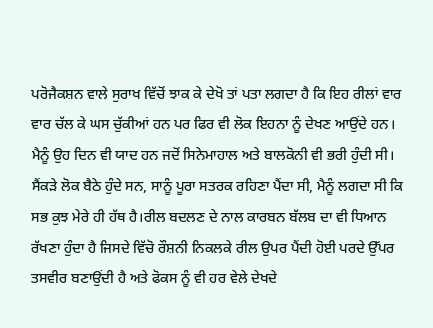ਪਰੋਜੈਕਸ਼ਨ ਵਾਲੇ ਸੁਰਾਖ ਵਿੱਚੋਂ ਝਾਕ ਕੇ ਦੇਖੋ ਤਾਂ ਪਤਾ ਲਗਦਾ ਹੈ ਕਿ ਇਹ ਰੀਲਾਂ ਵਾਰ ਵਾਰ ਚੱਲ ਕੇ ਘਸ ਚੁੱਕੀਆਂ ਹਨ ਪਰ ਫਿਰ ਵੀ ਲੋਕ ਇਹਨਾ ਨੂੰ ਦੇਖਣ ਆਉਂਦੇ ਹਨ।
ਮੈਨੂੰ ਉਹ ਦਿਨ ਵੀ ਯਾਦ ਹਨ ਜਦੋਂ ਸਿਨੇਮਾਹਾਲ ਅਤੇ ਬਾਲਕੋਨੀ ਵੀ ਭਰੀ ਹੁੰਦੀ ਸੀ। ਸੈਂਕੜੇ ਲੋਕ ਬੈਠੇ ਹੁੰਦੇ ਸਨ, ਸਾਨੂੰ ਪੂਰਾ ਸਤਰਕ ਰਹਿਣਾ ਪੈਂਦਾ ਸੀ, ਮੈਨੂੰ ਲਗਦਾ ਸੀ ਕਿ ਸਭ ਕੁਝ ਮੇਰੇ ਹੀ ਹੱਥ ਹੈ।ਰੀਲ ਬਦਲਣ ਦੇ ਨਾਲ ਕਾਰਬਨ ਬੱਲਬ ਦਾ ਵੀ ਧਿਆਨ ਰੱਖਣਾ ਹੁੰਦਾ ਹੈ ਜਿਸਦੇ ਵਿੱਚੋ ਰੌਸ਼ਨੀ ਨਿਕਲਕੇ ਰੀਲ ਉਪਰ ਪੈਂਦੀ ਹੋਈ ਪਰਦੇ ਉੱਪਰ ਤਸਵੀਰ ਬਣਾਉਂਦੀ ਹੈ ਅਤੇ ਫੋਕਸ ਨੂੰ ਵੀ ਹਰ ਵੇਲੇ ਦੇਖਦੇ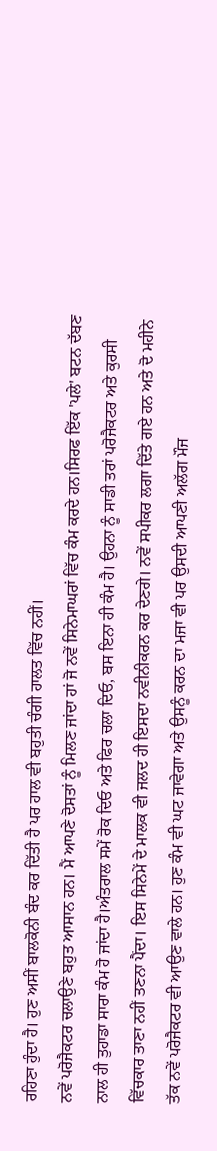ਰਹਿਣਾ ਹੁੰਦਾ ਹੈ। ਹੁਣ ਅਸੀਂ ਬਾਲਕੋਨੀ ਬੰਦ ਕਰ ਦਿੱਤੀ ਹੈ ਪਰ ਹਾਲ ਵੀ ਬਹੁਤੀ ਚੰਗੀ ਹਾਲਤ ਵਿੱਚ ਨਹੀਂ।
ਨਵੇਂ ਪਰੋਜੈਕਟਰ ਚਲਾਉਣੇ ਬਹੁਤ ਆਸਾਨ ਹਨ। ਮੈਂ ਆਪਣੇ ਦੋਸਤਾਂ ਨੂੰ ਮਿਲਣ ਜਾਂਦਾ ਹਾਂ ਜੋ ਨਵੇਂ ਸਿਨੇਮਾਘਰਾਂ ਵਿੱਚ ਕੰਮ ਕਰਦੇ ਹਨ।ਸਿਰਫ ਇੱਕ 'ਪਲੇ' ਬਟਨ ਦੱਬਣ ਨਾਲ ਹੀ ਤੁਹਾਡਾ ਸਾਰਾ ਕੰਮ ਹੋ ਜਾਂਦਾ ਹੈ।ਅੰਤਰਾਲ ਸਮੇਂ ਰੋਕ ਦਿਓ ਅਤੇ ਫਿਰ ਚਲਾ ਦਿਓ, ਬਸ ਇਨਾ ਹੀ ਕੰਮ ਹੈ। ਉਹਨਾ ਨੂੰ ਸਾਡੀ ਤਰਾਂ ਪਰੋਜੈਕਟਰ ਅਤੇ ਕੁਰਸੀ ਵਿੱਚਕਾਰ ਤਾਣਾ ਨਹੀਂ ਤਣਨਾ ਪੈਂਦਾ। ਇਸ ਸਿਨੇਮੇਂ ਦੇ ਮਾਲਕ ਵੀ ਜਲਦ ਹੀ ਇਸਦਾ ਨਵੀਨੀਕਰਨ ਕਰ ਦੇਣਗੇ। ਨਵੇਂ ਸਪੀਕਰ ਲਗਾ ਦਿੱਤੇ ਗਏ ਹਨ ਅਤੇ ਦੋ ਮਹੀਨੇ ਤੱਕ ਨਵੇਂ ਪਰੋਜੈਕਟਰ ਵੀ ਆਉਣ ਵਾਲੇ ਹਨ। ਹੁਣ ਕੰਮ ਵੀ ਘਟ ਜਾਵੇਗਾ ਅਤੇ ਉਸਨੂੰ ਕਰਨ ਦਾ ਮਜਾ ਵੀ ਪਰ ਉਸਦੀ ਆਪਣੀ ਅਲੱਗ ਮੌਜ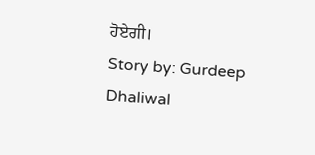ਹੋਏਗੀ।
Story by: Gurdeep Dhaliwal